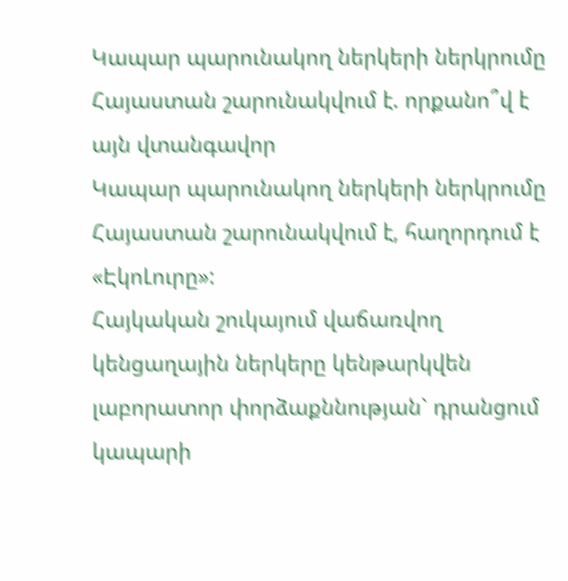Կապար պարունակող ներկերի ներկրումը Հայաստան շարունակվում է. որքանո՞վ է այն վտանգավոր
Կապար պարունակող ներկերի ներկրումը Հայաստան շարունակվում է, հաղորդում է «ԷկոԼուրը»:
Հայկական շուկայում վաճառվող կենցաղային ներկերը կենթարկվեն լաբորատոր փորձաքննության` դրանցում կապարի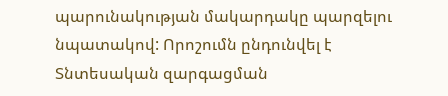պարունակության մակարդակը պարզելու նպատակով: Որոշումն ընդունվել է Տնտեսական զարգացման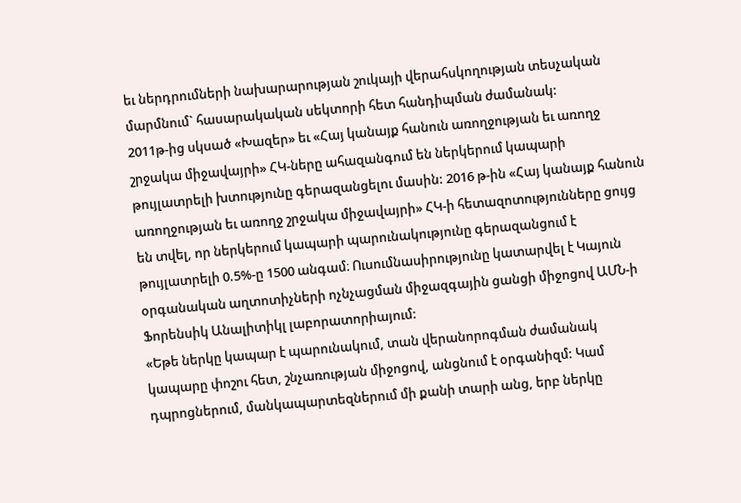եւ ներդրումների նախարարության շուկայի վերահսկողության տեսչական մարմնում` հասարակական սեկտորի հետ հանդիպման ժամանակ:
2011թ-ից սկսած «Խազեր» եւ «Հայ կանայք հանուն առողջության եւ առողջ շրջակա միջավայրի» ՀԿ-ները ահազանգում են ներկերում կապարի թույլատրելի խտությունը գերազանցելու մասին: 2016 թ-ին «Հայ կանայք հանուն առողջության եւ առողջ շրջակա միջավայրի» ՀԿ-ի հետազոտությունները ցույց են տվել, որ ներկերում կապարի պարունակությունը գերազանցում է թույլատրելի 0.5%-ը 1500 անգամ։ Ուսումնասիրությունը կատարվել է Կայուն օրգանական աղտոտիչների ոչնչացման միջազգային ցանցի միջոցով ԱՄՆ-ի Ֆորենսիկ Անալիտիկլ լաբորատորիայում:
«Եթե ներկը կապար է պարունակում, տան վերանորոգման ժամանակ կապարը փոշու հետ, շնչառության միջոցով, անցնում է օրգանիզմ: Կամ դպրոցներում, մանկապարտեզներում մի քանի տարի անց, երբ ներկը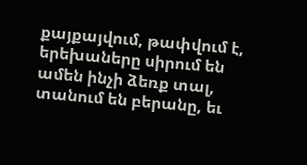քայքայվում, թափվում է, երեխաները սիրում են ամեն ինչի ձեռք տալ, տանում են բերանը, եւ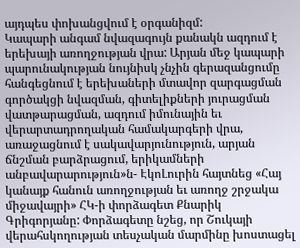այդպես փոխանցվում է օրգանիզմ:
Կապարի անգամ նվազագույն քանակն ազդում է երեխայի առողջության վրա: Արյան մեջ կապարի պարունակության նույնիսկ չնչին գերազանցումը հանգեցնում է երեխաների մտավոր զարգացման գործակցի նվազման, գիտելիքների յուրացման վատթարացման, ազդում իմունային եւ վերարտադրողական համակարգերի վրա, առաջացնում է սակավարյունություն, արյան ճնշման բարձրացում, երիկամների անբավարարություն»ն- ԷկոԼուրին հայտնեց «Հայ կանայք հանուն առողջության եւ առողջ շրջակա միջավայրի» ՀԿ-ի փորձագետ Քնարիկ Գրիգորյանը: Փորձագետը նշեց, որ Շուկայի վերահսկողության տեսչական մարմինը խոստացել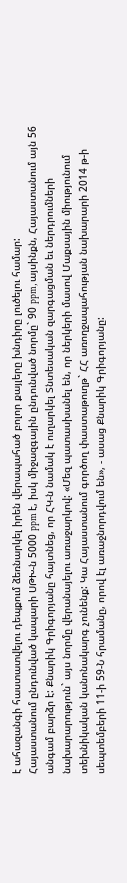է ահազանգի հաստատվելու դեպքում ձեռնարկել իրեն վերապահած բոլոր քայլերը խնդիրը լուծելու համար:
Հայաստանում ընդունված կապարի ՍԹԽ-ն 5000 ppm է, իսկ միջազգային ընդունված նորմը` 90 ppm, այսինքն, Հայաստանում այն 56 անգամ բարձր է: Քնարիկ Գրիգորյանը հայտնեց, որ ՀԿ-ն նամակ է ուղարկել Տնտեսական զարգացման եւ ներդրումների նախարարություն` այս նորմը վերանայելու առաջարկով: «Մեզ պատասխանել են, որ ներկերի մասով Մաքսային միությունում տեխնիկական կանոնակարգ չունենք: Կա Հայաստանում գործող փաստաթուղթ` ՀՀ առողջապահության նախարարի 2014 թ-ի սեպտեմբերի 11-ի 59-Ն հրամանը, որով էլ առաջնորդվում են», - ասաց Քնարիկ Գրիգորյանը: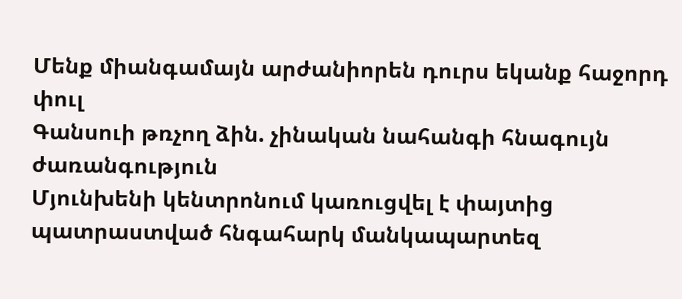Մենք միանգամայն արժանիորեն դուրս եկանք հաջորդ փուլ
Գանսուի թռչող ձին. չինական նահանգի հնագույն ժառանգություն
Մյունխենի կենտրոնում կառուցվել է փայտից պատրաստված հնգահարկ մանկապարտեզ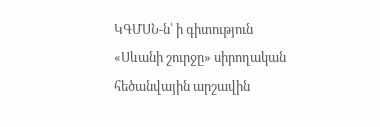ԿԳՄՍՆ-ն՝ ի գիտություն «Սևանի շուրջը» սիրողական հեծանվային արշավին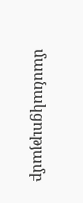մասնակցությամբ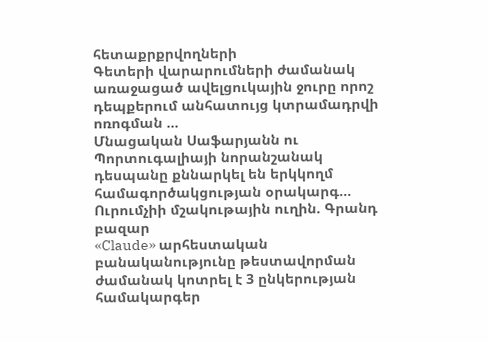հետաքրքրվողների
Գետերի վարարումների ժամանակ առաջացած ավելցուկային ջուրը որոշ դեպքերում անհատույց կտրամադրվի ոռոգման ...
Մնացական Սաֆարյանն ու Պորտուգալիայի նորանշանակ դեսպանը քննարկել են երկկողմ համագործակցության օրակարգ...
Ուրումչիի մշակութային ուղին. Գրանդ բազար
«Claude» արհեստական բանականությունը թեստավորման ժամանակ կոտրել է 3 ընկերության համակարգեր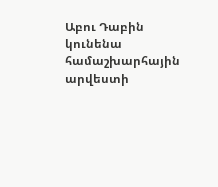Աբու Դաբին կունենա համաշխարհային արվեստի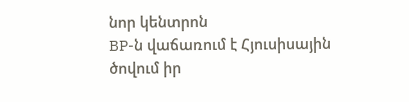նոր կենտրոն
BP-ն վաճառում է Հյուսիսային ծովում իր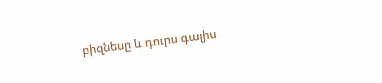բիզնեսը և դուրս գալիս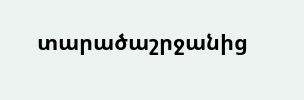տարածաշրջանից